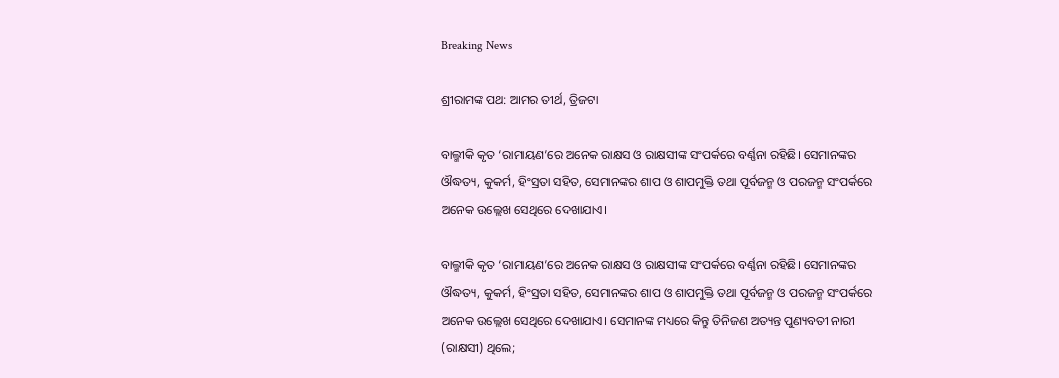Breaking News

ଶ୍ରୀରାମଙ୍କ ପଥ: ଆମର ତୀର୍ଥ, ତ୍ରିଜଟା

ବାଲ୍ମୀକି କୃତ ‘ରାମାୟଣ’ରେ ଅନେକ ରାକ୍ଷସ ଓ ରାକ୍ଷସୀଙ୍କ ସଂପର୍କରେ ବର୍ଣ୍ଣନା ରହିଛି। ସେମାନଙ୍କର ଔଦ୍ଧତ୍ୟ, କୁକର୍ମ, ହିଂସ୍ରତା ସହିତ, ସେମାନଙ୍କର ଶାପ ଓ ଶାପମୁକ୍ତି ତଥା ପୂର୍ବଜନ୍ମ ଓ ପରଜନ୍ମ ସଂପର୍କରେ ଅନେକ ଉଲ୍ଲେଖ ସେଥିରେ ଦେଖାଯାଏ।

ବାଲ୍ମୀକି କୃତ ‘ରାମାୟଣ’ରେ ଅନେକ ରାକ୍ଷସ ଓ ରାକ୍ଷସୀଙ୍କ ସଂପର୍କରେ ବର୍ଣ୍ଣନା ରହିଛି। ସେମାନଙ୍କର ଔଦ୍ଧତ୍ୟ, କୁକର୍ମ, ହିଂସ୍ରତା ସହିତ, ସେମାନଙ୍କର ଶାପ ଓ ଶାପମୁକ୍ତି ତଥା ପୂର୍ବଜନ୍ମ ଓ ପରଜନ୍ମ ସଂପର୍କରେ ଅନେକ ଉଲ୍ଲେଖ ସେଥିରେ ଦେଖାଯାଏ। ସେମାନଙ୍କ ମଧ୍ୟରେ କିନ୍ତୁ ତିନିଜଣ ଅତ୍ୟନ୍ତ ପୁଣ୍ୟବତୀ ନାରୀ (ରାକ୍ଷସୀ) ଥିଲେ;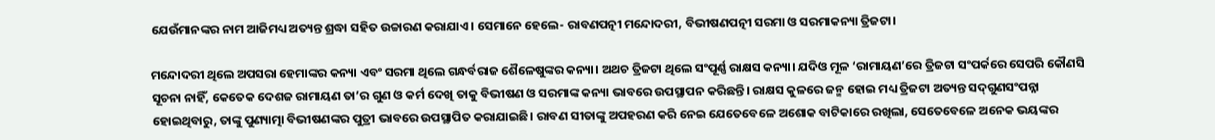ଯେଉଁମାନଙ୍କର ନାମ ଆଜିମଧ୍ୟ ଅତ୍ୟନ୍ତ ଶ୍ରଦ୍ଧା ସହିତ ଉଚ୍ଚାରଣ କରାଯାଏ। ସେମାନେ ହେଲେ- ରାବଣପତ୍ନୀ ମନ୍ଦୋଦରୀ, ବିଭୀଷଣପତ୍ନୀ ସରମା ଓ ସରମାକନ୍ୟା ତ୍ରିଜଟା।

ମନ୍ଦୋଦରୀ ଥିଲେ ଅପସରା ହେମାଙ୍କର କନ୍ୟା ଏବଂ ସରମା ଥିଲେ ଗନ୍ଧର୍ବରାଜ ଶୈଳେଷୁଙ୍କର କନ୍ୟା। ଅଥଚ ତ୍ରିଜଟା ଥିଲେ ସଂପୂର୍ଣ୍ଣ ରାକ୍ଷସ କନ୍ୟା। ଯଦିଓ ମୂଳ ‘ରାମାୟଣ’ରେ ତ୍ରିଜଟା ସଂପର୍କରେ ସେପରି କୌଣସି ସୂଚନା ନାହିଁ, କେତେକ ଦେଶଜ ରାମାୟଣ ତା’ର ଗୁଣ ଓ କର୍ମ ଦେଖି ତାକୁ ବିଭୀଷଣ ଓ ସରମାଙ୍କ କନ୍ୟା ଭାବରେ ଉପସ୍ଥାପନ କରିଛନ୍ତି। ରାକ୍ଷସ କୁଳରେ ଜନ୍ମ ହୋଇ ମଧ୍ୟ ତ୍ରିଜଟା ଅତ୍ୟନ୍ତ ସଦ୍‌ଗୁଣସଂପନ୍ନା ହୋଇଥିବାରୁ, ତାଙ୍କୁ ପୁଣ୍ୟାତ୍ମା ବିଭୀଷଣଙ୍କର ପୁତ୍ରୀ ଭାବରେ ଉପସ୍ଥାପିତ କରାଯାଇଛି। ରାବଣ ସୀତାଙ୍କୁ ଅପହରଣ କରି ନେଇ ଯେତେବେଳେ ଅଶୋକ ବାଟିକାରେ ରଖିଲା, ସେତେବେଳେ ଅନେକ ଭୟଙ୍କର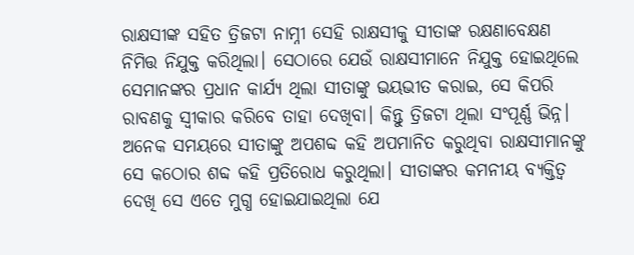ରାକ୍ଷସୀଙ୍କ ସହିତ ତ୍ରିଜଟା ନାମ୍ନୀ ସେହି ରାକ୍ଷସୀକୁ ସୀତାଙ୍କ ରକ୍ଷଣାବେକ୍ଷଣ ନିମିତ୍ତ ନିଯୁକ୍ତ କରିଥିଲା। ସେଠାରେ ଯେଉଁ ରାକ୍ଷସୀମାନେ ନିଯୁକ୍ତ ହୋଇଥିଲେ ସେମାନଙ୍କର ପ୍ରଧାନ କାର୍ଯ୍ୟ ଥିଲା ସୀତାଙ୍କୁ ଭୟଭୀତ କରାଇ, ସେ କିପରି ରାବଣକୁ ସ୍ବୀକାର କରିବେ ତାହା ଦେଖିବା। କିନ୍ତୁ ତ୍ରିଜଟା ଥିଲା ସଂପୂର୍ଣ୍ଣ ଭିନ୍ନ। ଅନେକ ସମୟରେ ସୀତାଙ୍କୁ ଅପଶବ୍ଦ କହି ଅପମାନିତ କରୁଥିବା ରାକ୍ଷସୀମାନଙ୍କୁ ସେ କଠୋର ଶବ୍ଦ କହି ପ୍ରତିରୋଧ କରୁଥିଲା। ସୀତାଙ୍କର କମନୀୟ ବ୍ୟକ୍ତିତ୍ବ ଦେଖି ସେ ଏତେ ମୁଗ୍ଧ ହୋଇଯାଇଥିଲା ଯେ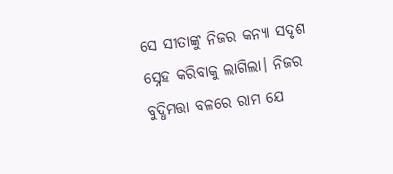ସେ ସୀତାଙ୍କୁ ନିଜର କନ୍ୟା ସଦୃଶ ସ୍ନେହ କରିବାକୁ ଲାଗିଲା। ନିଜର ବୁଦ୍ଧିମତ୍ତା ବଳରେ ରାମ ଯେ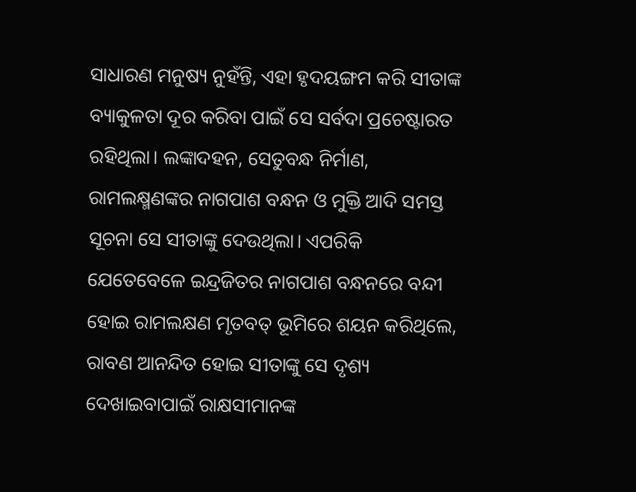ସାଧାରଣ ମନୁଷ୍ୟ ନୁହଁନ୍ତି, ଏହା ହୃଦୟଙ୍ଗମ କରି ସୀତାଙ୍କ ବ୍ୟାକୁଳତା ଦୂର କରିବା ପାଇଁ ସେ ସର୍ବଦା ପ୍ରଚେଷ୍ଟାରତ ରହିଥିଲା। ଲଙ୍କାଦହନ, ସେତୁବନ୍ଧ ନିର୍ମାଣ, ରାମଲକ୍ଷ୍ମଣଙ୍କର ନାଗପାଶ ବନ୍ଧନ ଓ ମୁକ୍ତି ଆଦି ସମସ୍ତ ସୂଚନା ସେ ସୀତାଙ୍କୁ ଦେଉଥିଲା। ଏପରିକି ଯେତେବେଳେ ଇନ୍ଦ୍ରଜିତର ନାଗପାଶ ବନ୍ଧନରେ ବନ୍ଦୀ ହୋଇ ରାମଲକ୍ଷଣ ମୃତବତ୍‌ ଭୂମିରେ ଶୟନ କରିଥିଲେ, ରାବଣ ଆନନ୍ଦିତ ହୋଇ ସୀତାଙ୍କୁ ସେ ଦୃଶ୍ୟ ଦେଖାଇବାପାଇଁ ରାକ୍ଷସୀମାନଙ୍କ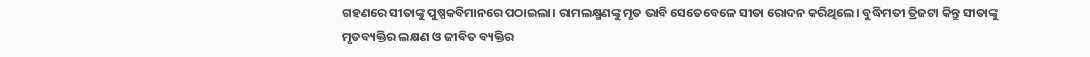ଗହଣରେ ସୀତାଙ୍କୁ ପୁଷ୍ପକବିମାନରେ ପଠାଇଲା। ରାମଲକ୍ଷ୍ମଣଙ୍କୁ ମୃତ ଭାବି ସେତେବେଳେ ସୀତା ରୋଦନ କରିଥିଲେ। ବୁଦ୍ଧିମତୀ ତ୍ରିଜଟା କିନ୍ତୁ ସୀତାଙ୍କୁ ମୃତବ୍ୟକ୍ତିର ଲକ୍ଷଣ ଓ ଜୀବିତ ବ୍ୟକ୍ତିର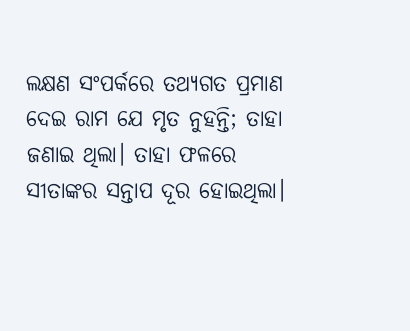ଲକ୍ଷଣ ସଂପର୍କରେ ତଥ୍ୟଗତ ପ୍ରମାଣ ଦେଇ ରାମ‌ ଯେ ମୃତ ନୁହନ୍ତି; ତାହା ଜଣାଇ ଥିଲା। ତାହା ଫଳରେ ସୀତାଙ୍କର ସନ୍ତାପ ଦୂର ହୋଇଥିଲା।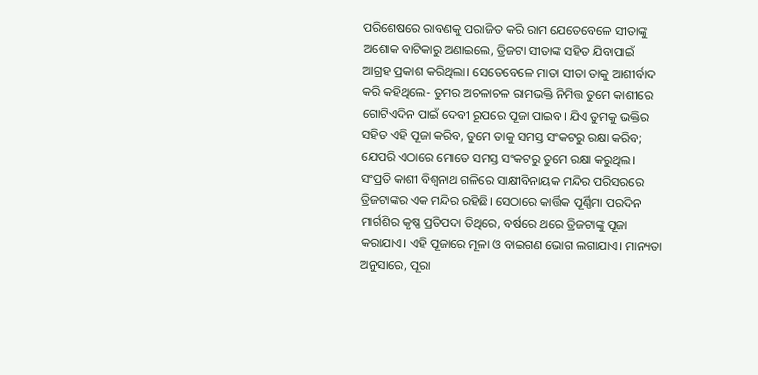ପରିଶେଷରେ ରାବଣକୁ ପରାଜିତ କରି ରାମ ଯେତେବେଳେ ସୀତାଙ୍କୁ ଅଶୋକ ବାଟିକାରୁ ଅଣାଇଲେ, ତ୍ରିଜଟା ସୀତାଙ୍କ ସହିତ ଯିବାପାଇଁ ଆଗ୍ରହ ପ୍ରକାଶ କରିଥିଲା। ସେତେବେଳେ ମାତା ସୀତା ତାକୁ ଆଶୀର୍ବାଦ କରି କହିଥିଲେ- ତୁମର ଅଚଳାଚଳ ରାମଭକ୍ତି ନିମିତ୍ତ ତୁମେ କାଶୀରେ ଗୋଟିଏଦିନ ପାଇଁ ଦେବୀ ରୂପରେ ପୂଜା ପାଇବ। ଯିଏ ତୁମକୁ ଭକ୍ତିର ସହିତ ଏହି ପୂଜା କରିବ, ତୁମେ ତାକୁ ସମସ୍ତ ସଂକଟରୁ ରକ୍ଷା କରିବ; ଯେପରି ଏଠାରେ ମୋତେ ସମସ୍ତ ସଂକଟରୁ ତୁମେ ରକ୍ଷା କରୁଥିଲ। ସଂପ୍ରତି କାଶୀ ବିଶ୍ବନାଥ ଗଳିରେ ସାକ୍ଷୀବିନାୟକ ମନ୍ଦିର ପରିସରରେ ତ୍ରିଜଟାଙ୍କର ଏକ ମନ୍ଦିର ରହିଛି। ସେଠାରେ କାର୍ତ୍ତିକ ପୂର୍ଣ୍ଣିମା ପରଦିନ ମାର୍ଗଶିର କୃଷ୍ଣ ପ୍ରତିପଦା ତିଥିରେ, ବର୍ଷରେ ଥରେ ତ୍ରିଜଟାଙ୍କୁ ପୂଜା କରାଯାଏ। ଏହି ପୂଜାରେ ମୂଳା ଓ ବାଇଗଣ ଭୋଗ ଲଗାଯାଏ। ମାନ୍ୟତା ଅନୁସାରେ, ପୂରା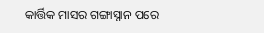କାର୍ତ୍ତିକ ମାସର ଗଙ୍ଗାସ୍ନାନ ପରେ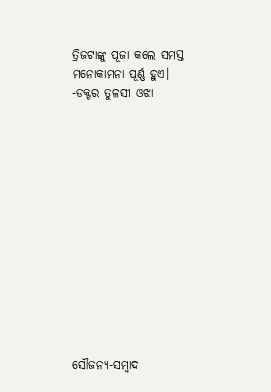ତ୍ରିଜଟାଙ୍କୁ ପୂଜା କଲେ ସମସ୍ତ ମନୋକାମନା ପୂର୍ଣ୍ଣ ହୁଏ।
-ଡକ୍ଟର ତୁଳସୀ ଓଝା













ସୌଜନ୍ୟ-ସମ୍ୱାଦ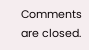Comments are closed.